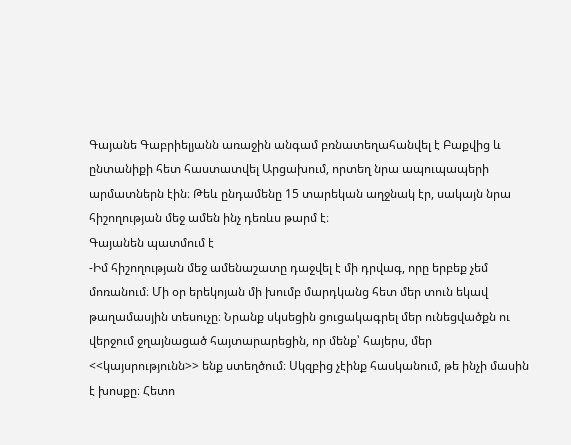Գայանե Գաբրիելյանն առաջին անգամ բռնատեղահանվել է Բաքվից և ընտանիքի հետ հաստատվել Արցախում, որտեղ նրա ապուպապերի արմատներն էին։ Թեև ընդամենը 15 տարեկան աղջնակ էր, սակայն նրա հիշողության մեջ ամեն ինչ դեռևս թարմ է։
Գայանեն պատմում է
-Իմ հիշողության մեջ ամենաշատը դաջվել է մի դրվագ, որը երբեք չեմ մոռանում։ Մի օր երեկոյան մի խումբ մարդկանց հետ մեր տուն եկավ թաղամասյին տեսուչը։ Նրանք սկսեցին ցուցակագրել մեր ունեցվածքն ու վերջում ջղայնացած հայտարարեցին, որ մենք՝ հայերս, մեր <<կայսրությունն>> ենք ստեղծում։ Սկզբից չէինք հասկանում, թե ինչի մասին է խոսքը։ Հետո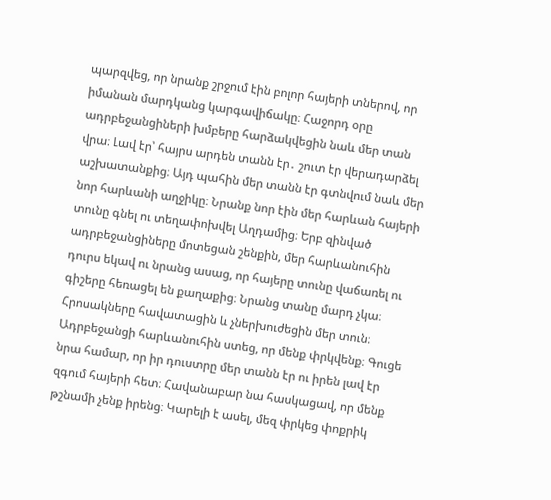պարզվեց, որ նրանք շրջում էին բոլոր հայերի տներով, որ իմանան մարդկանց կարգավիճակը։ Հաջորդ օրը ադրբեջանցիների խմբերը հարձակվեցին նաև մեր տան վրա։ Լավ էր՝ հայրս արդեն տանն էր․ շուտ էր վերադարձել աշխատանքից։ Այդ պահին մեր տանն էր գտնվում նաև մեր նոր հարևանի աղջիկը։ Նրանք նոր էին մեր հարևան հայերի տունը գնել ու տեղափոխվել Աղդամից։ Երբ զինված ադրբեջանցիները մոտեցան շենքին, մեր հարևանուհին դուրս եկավ ու նրանց ասաց, որ հայերը տունը վաճառել ու գիշերը հեռացել են քաղաքից։ Նրանց տանը մարդ չկա։ Հրոսակները հավատացին և չներխուժեցին մեր տուն։ Ադրբեջանցի հարևանուհին ստեց, որ մենք փրկվենք։ Գուցե նրա համար, որ իր դուստրը մեր տանն էր ու իրեն լավ էր զգում հայերի հետ։ Հավանաբար նա հասկացավ, որ մենք թշնամի չենք իրենց։ Կարելի է ասել, մեզ փրկեց փոքրիկ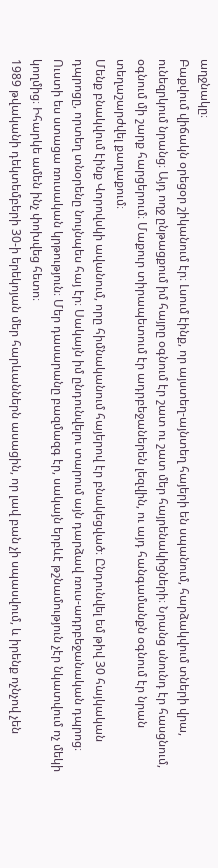աղջնակը։
Բաքվում վիճակն օրեցօր շիկանում էր։ Լսում էինք, որ այստեղ-այնտեղ հայերի են սպանում, հարձակվում տների վրա, ունեզրկում նրանց։ Այդ ողջ ընթացքում իմ հայրը օգնում էր շատ ու շատ մեր հայրենակիցների։ Նրանց սնունդ էր հասցնում, օգնում մի շարք հարցերում։ Մաքուր տիրապետում էր ադրբեջաներեն լեզվին, ու այդ հանգամանքն օգնում էր նրան տեղաշարժվել քաղաքում։
Մենք բնակվում էինք Վորովսկի ավանում, որը հիմնականում հայերով էր բնակեցված։ Ընդունվել եմ թիվ 30 հայկական դպրոցը, որտեղ տնօրենը նույնպես հայ էր։ Սակայն իմ ընդունվելու տարում այն դարձավ ռուս-ադրբեջանական դպրոց։ Ուստի ես ստացա ռուսական կրթություն։ Մեր դասարանը բազմազգ էր, սակայն երբևէ թշնամություն չէր նկատվում ոչ մեկի կողմից։ Իհարկե ամեն ինչ փոխվեց հետո։
1989 թվականի դեկտեմբերի 30-ի երեկոյան մեր հարևաններն ասացին, որ լավ բան չի սպասվում, և իրենք ոչնչով չեն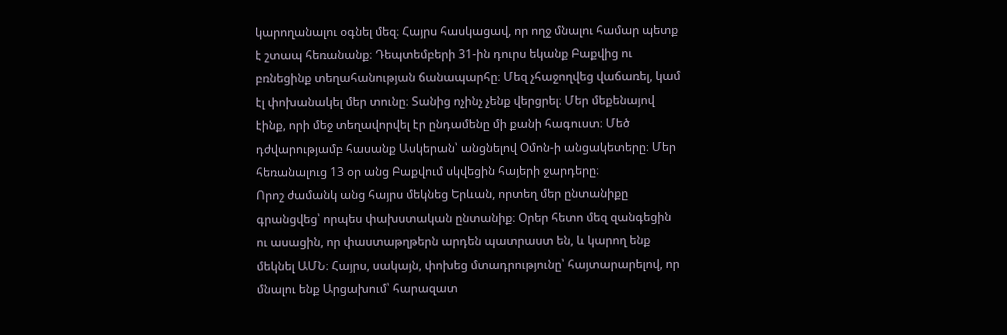կարողանալու օգնել մեզ։ Հայրս հասկացավ, որ ողջ մնալու համար պետք է շտապ հեռանանք։ Դեպտեմբերի 31-ին դուրս եկանք Բաքվից ու բռնեցինք տեղահանության ճանապարհը։ Մեզ չհաջողվեց վաճառել, կամ էլ փոխանակել մեր տունը։ Տանից ոչինչ չենք վերցրել։ Մեր մեքենայով էինք, որի մեջ տեղավորվել էր ընդամենը մի քանի հագուստ։ Մեծ դժվարությամբ հասանք Ասկերան՝ անցնելով Օմոն-ի անցակետերը։ Մեր հեռանալուց 13 օր անց Բաքվում սկվեցին հայերի ջարդերը։
Որոշ ժամանկ անց հայրս մեկնեց Երևան, որտեղ մեր ընտանիքը գրանցվեց՝ որպես փախստական ընտանիք։ Օրեր հետո մեզ զանգեցին ու ասացին, որ փաստաթղթերն արդեն պատրաստ են, և կարող ենք մեկնել ԱՄՆ։ Հայրս, սակայն, փոխեց մտադրությունը՝ հայտարարելով, որ մնալու ենք Արցախում՝ հարազատ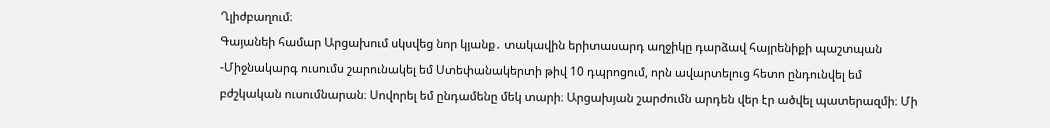Ղլիժբաղում։
Գայանեի համար Արցախում սկսվեց նոր կյանք․ տակավին երիտասարդ աղջիկը դարձավ հայրենիքի պաշտպան
-Միջնակարգ ուսումս շարունակել եմ Ստեփանակերտի թիվ 10 դպրոցում, որն ավարտելուց հետո ընդունվել եմ բժշկական ուսումնարան։ Սովորել եմ ընդամենը մեկ տարի։ Արցախյան շարժումն արդեն վեր էր ածվել պատերազմի։ Մի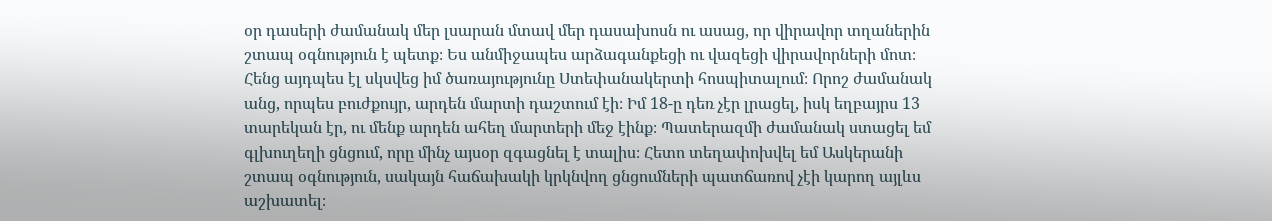օր դասերի ժամանակ մեր լսարան մտավ մեր դասախոսն ու ասաց, որ վիրավոր տղաներին շտապ օգնություն է պետք։ Ես անմիջապես արձագանքեցի ու վազեցի վիրավորների մոտ։ Հենց այդպես էլ սկսվեց իմ ծառայությունը Ստեփանակերտի հոսպիտալում։ Որոշ ժամանակ անց, որպես բուժքույր, արդեն մարտի դաշտում էի։ Իմ 18-ը դեռ չէր լրացել, իսկ եղբայրս 13 տարեկան էր, ու մենք արդեն ահեղ մարտերի մեջ էինք։ Պատերազմի ժամանակ ստացել եմ գլխուղեղի ցնցում, որը մինչ այսօր զգացնել է տալիս։ Հետո տեղափոխվել եմ Ասկերանի շտապ օգնություն, սակայն հաճախակի կրկնվող ցնցումների պատճառով չէի կարող այլևս աշխատել։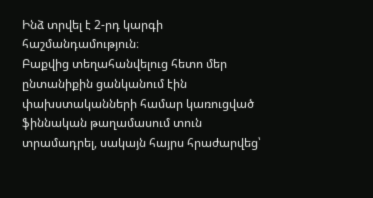Ինձ տրվել է 2-րդ կարգի հաշմանդամություն։
Բաքվից տեղահանվելուց հետո մեր ընտանիքին ցանկանում էին փախստականների համար կառուցված ֆիննական թաղամասում տուն տրամադրել, սակայն հայրս հրաժարվեց՝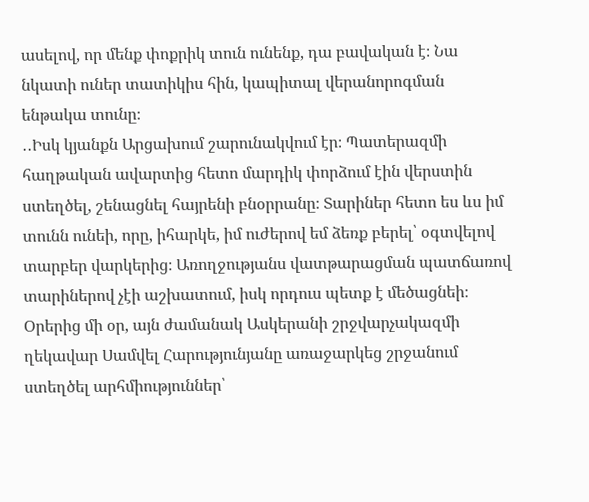ասելով, որ մենք փոքրիկ տուն ունենք, դա բավական է։ Նա նկատի ուներ տատիկիս հին, կապիտալ վերանորոգման ենթակա տունը։
․․Իսկ կյանքն Արցախում շարունակվում էր։ Պատերազմի հաղթական ավարտից հետո մարդիկ փորձում էին վերստին ստեղծել, շենացնել հայրենի բնօրրանը։ Տարիներ հետո ես ևս իմ տունն ունեի, որը, իհարկե, իմ ուժերով եմ ձեռք բերել՝ օգտվելով տարբեր վարկերից։ Առողջությանս վատթարացման պատճառով տարիներով չէի աշխատում, իսկ որդուս պետք է մեծացնեի։ Օրերից մի օր, այն ժամանակ Ասկերանի շրջվարչակազմի ղեկավար Սամվել Հարությունյանը առաջարկեց շրջանում ստեղծել արհմիություններ՝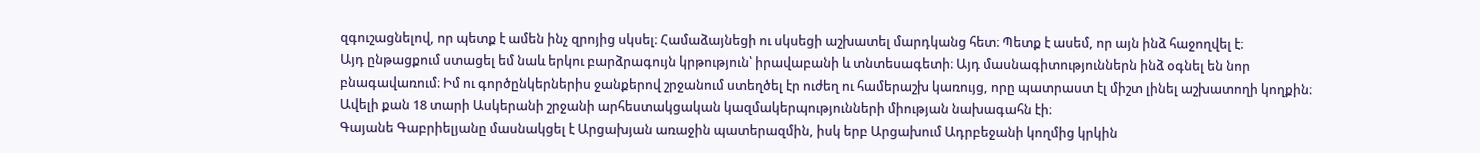զգուշացնելով, որ պետք է ամեն ինչ զրոյից սկսել։ Համաձայնեցի ու սկսեցի աշխատել մարդկանց հետ։ Պետք է ասեմ, որ այն ինձ հաջողվել է։
Այդ ընթացքում ստացել եմ նաև երկու բարձրագույն կրթություն՝ իրավաբանի և տնտեսագետի։ Այդ մասնագիտություններն ինձ օգնել են նոր բնագավառում։ Իմ ու գործընկերներիս ջանքերով շրջանում ստեղծել էր ուժեղ ու համերաշխ կառույց, որը պատրաստ էլ միշտ լինել աշխատողի կողքին։ Ավելի քան 18 տարի Ասկերանի շրջանի արհեստակցական կազմակերպությունների միության նախագահն էի։
Գայանե Գաբրիելյանը մասնակցել է Արցախյան առաջին պատերազմին, իսկ երբ Արցախում Ադրբեջանի կողմից կրկին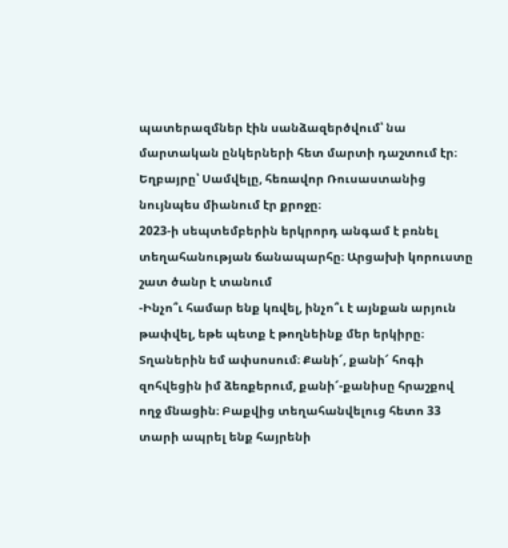պատերազմներ էին սանձազերծվում՝ նա մարտական ընկերների հետ մարտի դաշտում էր։ Եղբայրը՝ Սամվելը, հեռավոր Ռուսաստանից նույնպես միանում էր քրոջը։
2023-ի սեպտեմբերին երկրորդ անգամ է բռնել տեղահանության ճանապարհը։ Արցախի կորուստը շատ ծանր է տանում
-Ինչո՞ւ համար ենք կռվել, ինչո՞ւ է այնքան արյուն թափվել, եթե պետք է թողնեինք մեր երկիրը։ Տղաներին եմ ափսոսում։ Քանի՜, քանի՜ հոգի զոհվեցին իմ ձեռքերում, քանի՜-քանիսը հրաշքով ողջ մնացին։ Բաքվից տեղահանվելուց հետո 33 տարի ապրել ենք հայրենի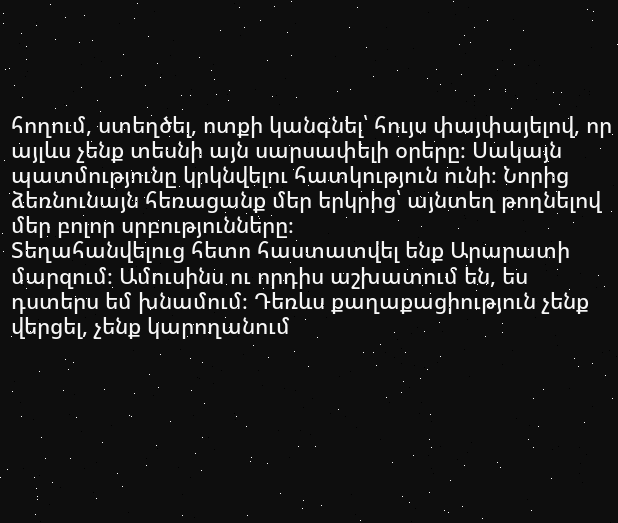հողում, ստեղծել, ոտքի կանգնել՝ հույս փայփայելով, որ այլևս չենք տեսնի այն սարսափելի օրերը։ Սակայն պատմությունը կրկնվելու հատկություն ունի։ Նորից ձեռնունայն հեռացանք մեր երկրից՝ այնտեղ թողնելով մեր բոլոր սրբությունները։
Տեղահանվելուց հետո հաստատվել ենք Արարատի մարզում։ Ամուսինս ու որդիս աշխատում են, ես դստերս եմ խնամում։ Դեռևս քաղաքացիություն չենք վերցել, չենք կարողանում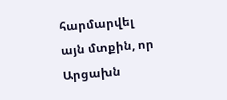հարմարվել այն մտքին, որ Արցախն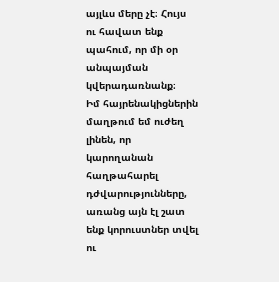այլևս մերը չէ։ Հույս ու հավատ ենք պահում, որ մի օր անպայման կվերադառնանք։
Իմ հայրենակիցներին մաղթում եմ ուժեղ լինեն, որ կարողանան հաղթահարել դժվարությունները, առանց այն էլ շատ ենք կորուստներ տվել ու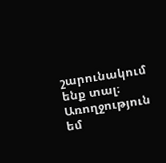շարունակում ենք տալ։ Առողջություն եմ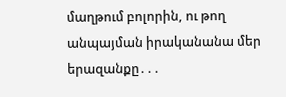մաղթում բոլորին, ու թող անպայման իրականանա մեր երազանքը․․․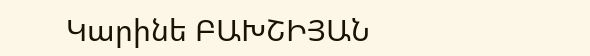Կարինե ԲԱԽՇԻՅԱՆ